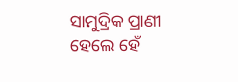ସାମୁଦ୍ରିକ ପ୍ରାଣୀ ହେଲେ ହେଁ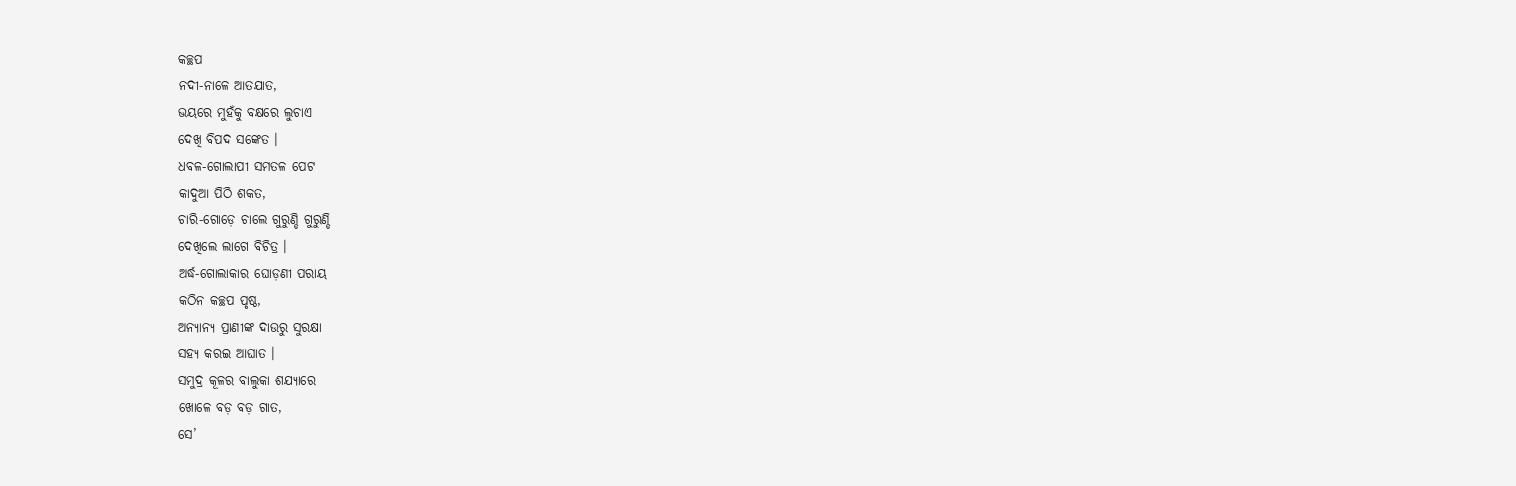କଚ୍ଛପ
ନଦୀ-ନାଳେ ଆତଯାତ,
ଭୟରେ ମୁହଁକୁ ବକ୍ଷରେ ଲୁଚାଏ
ଦେଖି ବିପଦ ସଙ୍କେତ ।
ଧବଳ-ଗୋଲାପୀ ସମତଳ ପେଟ
କାଦୁଆ ପିଠି ଶକତ,
ଚାରି-ଗୋଡ଼େ ଚାଲେ ଗୁରୁଣ୍ଡି ଗୁରୁଣ୍ଡି
ଦେଖିଲେ ଲାଗେ ବିଚିତ୍ର ।
ଅର୍ଦ୍ଧ-ଗୋଲାକାର ଘୋଡ଼ଣୀ ପରାୟ
କଠିନ କଚ୍ଛପ ପୃଷ୍ଠ,
ଅନ୍ଯାନ୍ଯ ପ୍ରାଣୀଙ୍କ ଦାଉରୁ ସୁରକ୍ଷା
ସହ୍ଯ କରଇ ଆଘାତ ।
ସମୁଦ୍ର କୂଳର ବାଲୁକା ଶଯ୍ୟାରେ
ଖୋଳେ ବଡ଼ ବଡ଼ ଗାତ,
ସେ’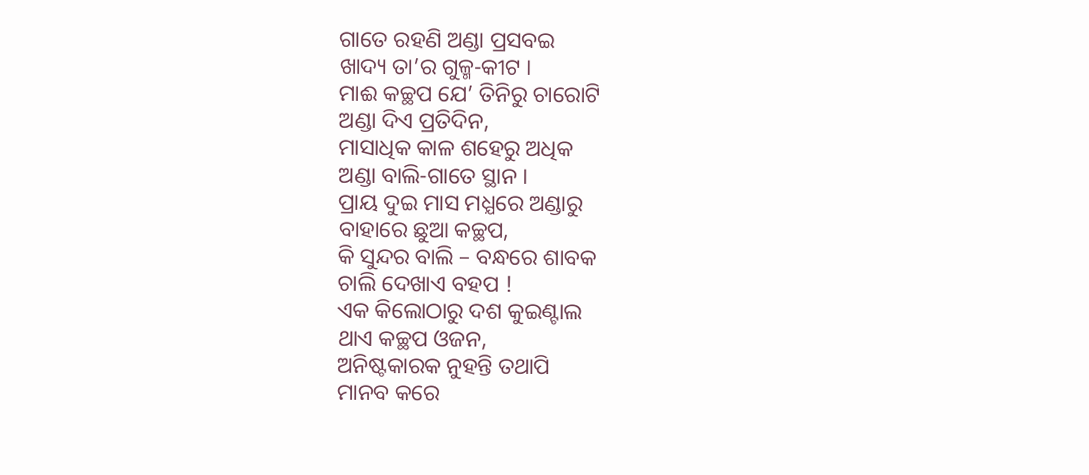ଗାତେ ରହଣି ଅଣ୍ଡା ପ୍ରସବଇ
ଖାଦ୍ୟ ତା’ର ଗୁଳ୍ମ-କୀଟ ।
ମାଈ କଚ୍ଛପ ଯେ’ ତିନିରୁ ଚାରୋଟି
ଅଣ୍ଡା ଦିଏ ପ୍ରତିଦିନ,
ମାସାଧିକ କାଳ ଶହେରୁ ଅଧିକ
ଅଣ୍ଡା ବାଲି-ଗାତେ ସ୍ଥାନ ।
ପ୍ରାୟ ଦୁଇ ମାସ ମଧ୍ଯରେ ଅଣ୍ଡାରୁ
ବାହାରେ ଛୁଆ କଚ୍ଛପ,
କି ସୁନ୍ଦର ବାଲି – ବନ୍ଧରେ ଶାବକ
ଚାଲି ଦେଖାଏ ବହପ !
ଏକ କିଲୋଠାରୁ ଦଶ କୁଇଣ୍ଟାଲ
ଥାଏ କଚ୍ଛପ ଓଜନ,
ଅନିଷ୍ଟକାରକ ନୁହନ୍ତି ତଥାପି
ମାନବ କରେ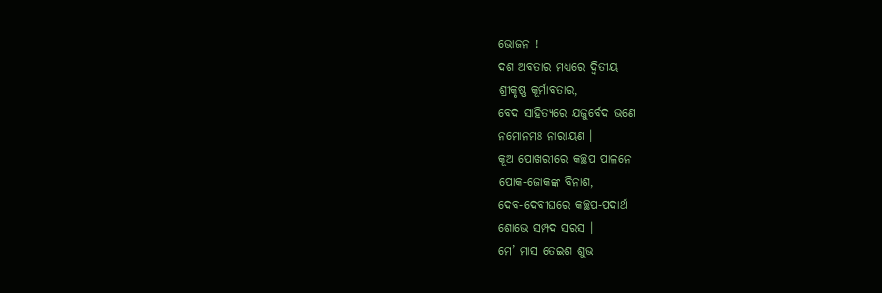ଭୋଜନ !
ଦଶ ଅବତାର ମଧ୍ଯରେ ଦ୍ବିତୀୟ
ଶ୍ରୀକୃଷ୍ଣ କୂର୍ମାବତାର,
ବେଦ ସାହିତ୍ୟରେ ଯଜୁର୍ବେଦ ଭଣେ
ନମୋନମଃ ନାରାୟଣ ।
କୂଅ ପୋଖରୀରେ କଚ୍ଛପ ପାଳନେ
ପୋକ-ଜୋକଙ୍କ ବିନାଶ,
ଦେବ-ଦେବୀଘରେ କଚ୍ଛପ-ପଦାର୍ଥ
ଶୋଭେ ସମ୍ପଦ ସରସ ।
ମେ’ ମାସ ତେଇଶ ଶୁଭ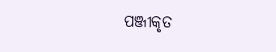ପଞ୍ଜୀକୃତ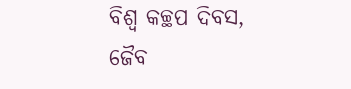ବିଶ୍ବ କଚ୍ଛପ ଦିବସ,
ଜୈବ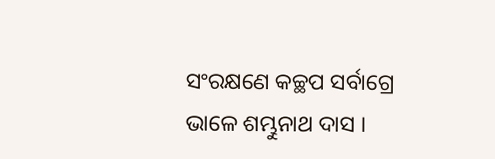ସଂରକ୍ଷଣେ କଚ୍ଛପ ସର୍ବାଗ୍ରେ
ଭାଳେ ଶମ୍ଭୁନାଥ ଦାସ ।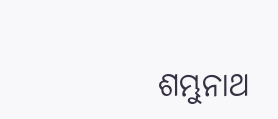ଶମ୍ଭୁନାଥ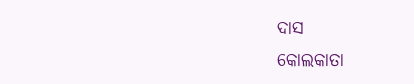ଦାସ
କୋଲକାତା